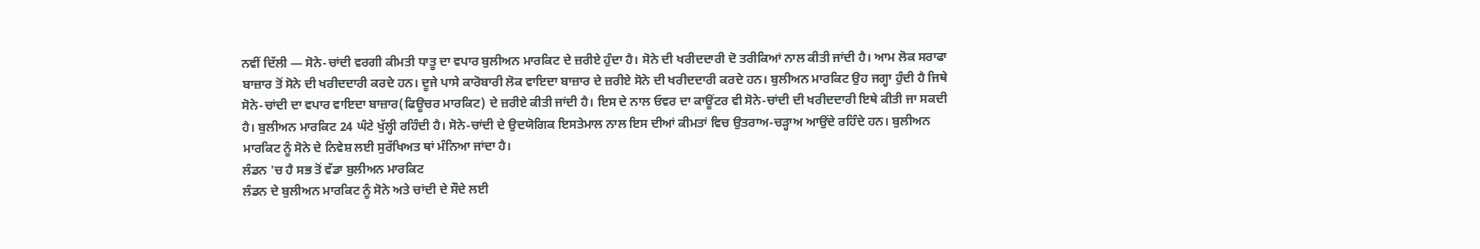ਨਵੀਂ ਦਿੱਲੀ — ਸੋਨੇ-ਚਾਂਦੀ ਵਰਗੀ ਕੀਮਤੀ ਧਾਤੂ ਦਾ ਵਪਾਰ ਬੁਲੀਅਨ ਮਾਰਕਿਟ ਦੇ ਜ਼ਰੀਏ ਹੁੰਦਾ ਹੈ। ਸੋਨੇ ਦੀ ਖਰੀਦਦਾਰੀ ਦੋ ਤਰੀਕਿਆਂ ਨਾਲ ਕੀਤੀ ਜਾਂਦੀ ਹੈ। ਆਮ ਲੋਕ ਸਰਾਫਾ ਬਾਜ਼ਾਰ ਤੋਂ ਸੋਨੇ ਦੀ ਖਰੀਦਦਾਰੀ ਕਰਦੇ ਹਨ। ਦੂਜੇ ਪਾਸੇ ਕਾਰੋਬਾਰੀ ਲੋਕ ਵਾਇਦਾ ਬਾਜ਼ਾਰ ਦੇ ਜ਼ਰੀਏ ਸੋਨੇ ਦੀ ਖਰੀਦਦਾਰੀ ਕਰਦੇ ਹਨ। ਬੁਲੀਅਨ ਮਾਰਕਿਟ ਉਹ ਜਗ੍ਹਾ ਹੁੰਦੀ ਹੈ ਜਿਥੇ ਸੋਨੇ-ਚਾਂਦੀ ਦਾ ਵਪਾਰ ਵਾਇਦਾ ਬਾਜ਼ਾਰ(ਫਿਊਚਰ ਮਾਰਕਿਟ) ਦੇ ਜ਼ਰੀਏ ਕੀਤੀ ਜਾਂਦੀ ਹੈ। ਇਸ ਦੇ ਨਾਲ ਓਵਰ ਦਾ ਕਾਊਂਟਰ ਵੀ ਸੋਨੇ-ਚਾਂਦੀ ਦੀ ਖਰੀਦਦਾਰੀ ਇਥੇ ਕੀਤੀ ਜਾ ਸਕਦੀ ਹੈ। ਬੁਲੀਅਨ ਮਾਰਕਿਟ 24 ਘੰਟੇ ਖੁੱਲ੍ਹੀ ਰਹਿੰਦੀ ਹੈ। ਸੋਨੇ-ਚਾਂਦੀ ਦੇ ਉਦਯੋਗਿਕ ਇਸਤੇਮਾਲ ਨਾਲ ਇਸ ਦੀਆਂ ਕੀਮਤਾਂ ਵਿਚ ਉਤਰਾਅ-ਚੜ੍ਹਾਅ ਆਉਂਦੇ ਰਹਿੰਦੇ ਹਨ। ਬੁਲੀਅਨ ਮਾਰਕਿਟ ਨੂੰ ਸੋਨੇ ਦੇ ਨਿਵੇਸ਼ ਲਈ ਸੁਰੱਖਿਅਤ ਥਾਂ ਮੰਨਿਆ ਜਾਂਦਾ ਹੈ।
ਲੰਡਨ 'ਚ ਹੈ ਸਭ ਤੋਂ ਵੱਡਾ ਬੁਲੀਅਨ ਮਾਰਕਿਟ
ਲੰਡਨ ਦੇ ਬੁਲੀਅਨ ਮਾਰਕਿਟ ਨੂੰ ਸੋਨੇ ਅਤੇ ਚਾਂਦੀ ਦੇ ਸੌਦੇ ਲਈ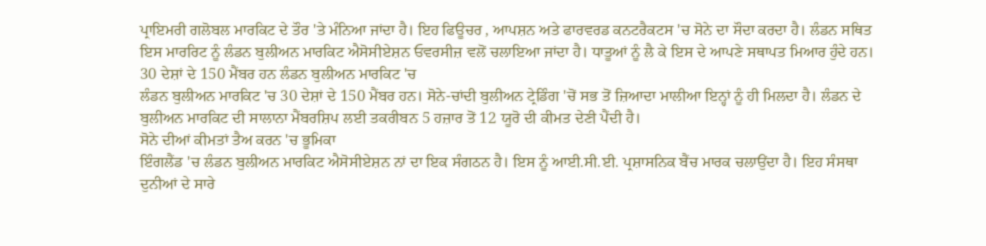ਪ੍ਰਾਇਮਰੀ ਗਲੋਬਲ ਮਾਰਕਿਟ ਦੇ ਤੌਰ 'ਤੇ ਮੰਨਿਆ ਜਾਂਦਾ ਹੈ। ਇਹ ਫਿਊਚਰ , ਆਪਸ਼ਨ ਅਤੇ ਫਾਰਵਰਡ ਕਨਟਰੈਕਟਸ 'ਚ ਸੋਨੇ ਦਾ ਸੌਦਾ ਕਰਦਾ ਹੈ। ਲੰਡਨ ਸਥਿਤ ਇਸ ਮਾਰਰਿਟ ਨੂੰ ਲੰਡਨ ਬੁਲੀਅਨ ਮਾਰਕਿਟ ਐਸੋਸੀਏਸ਼ਨ ਓਵਰਸੀਜ਼ ਵਲੋਂ ਚਲਾਇਆ ਜਾਂਦਾ ਹੈ। ਧਾਤੂਆਂ ਨੂੰ ਲੈ ਕੇ ਇਸ ਦੇ ਆਪਣੇ ਸਥਾਪਤ ਮਿਆਰ ਹੁੰਦੇ ਹਨ।
30 ਦੇਸ਼ਾਂ ਦੇ 150 ਮੈਂਬਰ ਹਨ ਲੰਡਨ ਬੁਲੀਅਨ ਮਾਰਕਿਟ 'ਚ
ਲੰਡਨ ਬੁਲੀਅਨ ਮਾਰਕਿਟ 'ਚ 30 ਦੇਸ਼ਾਂ ਦੇ 150 ਮੈਂਬਰ ਹਨ। ਸੋਨੇ-ਚਾਂਦੀ ਬੁਲੀਅਨ ਟ੍ਰੇਡਿੰਗ 'ਚੋਂ ਸਭ ਤੋਂ ਜ਼ਿਆਦਾ ਮਾਲੀਆ ਇਨ੍ਹਾਂ ਨੂੰ ਹੀ ਮਿਲਦਾ ਹੈ। ਲੰਡਨ ਦੇ ਬੁਲੀਅਨ ਮਾਰਕਿਟ ਦੀ ਸਾਲਾਨਾ ਮੈਂਬਰਸ਼ਿਪ ਲਈ ਤਕਰੀਬਨ 5 ਹਜ਼ਾਰ ਤੋਂ 12 ਯੂਰੋ ਦੀ ਕੀਮਤ ਦੇਣੀ ਪੈਂਦੀ ਹੈ।
ਸੋਨੇ ਦੀਆਂ ਕੀਮਤਾਂ ਤੈਅ ਕਰਨ 'ਚ ਭੂਮਿਕਾ
ਇੰਗਲੈਂਡ 'ਚ ਲੰਡਨ ਬੁਲੀਅਨ ਮਾਰਕਿਟ ਐਸੋਸੀਏਸ਼ਨ ਨਾਂ ਦਾ ਇਕ ਸੰਗਠਨ ਹੈ। ਇਸ ਨੂੰ ਆਈ.ਸੀ.ਈ. ਪ੍ਰਸ਼ਾਸਨਿਕ ਬੈਂਚ ਮਾਰਕ ਚਲਾਉਂਦਾ ਹੈ। ਇਹ ਸੰਸਥਾ ਦੁਨੀਆਂ ਦੇ ਸਾਰੇ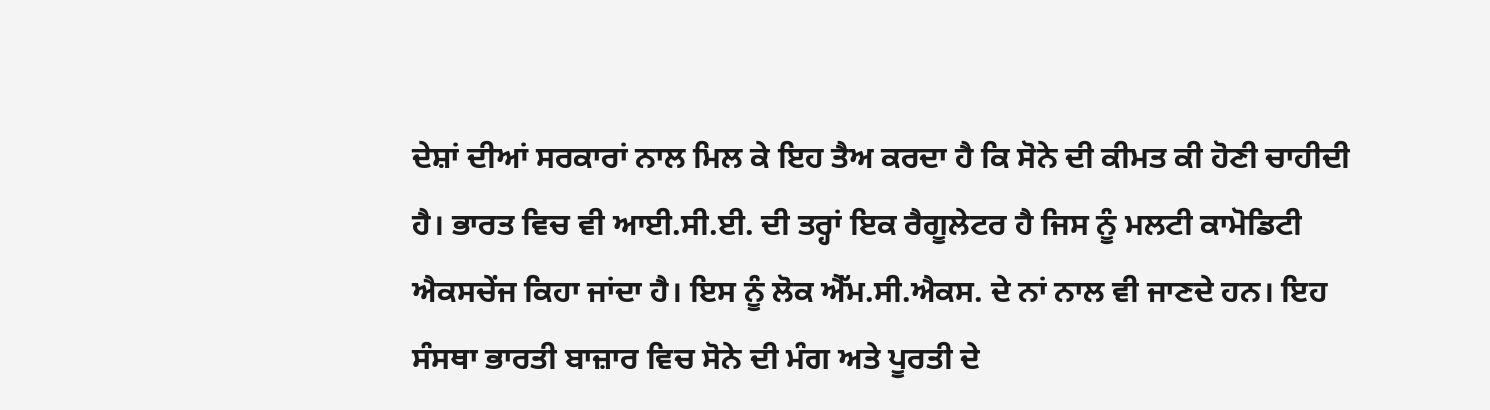ਦੇਸ਼ਾਂ ਦੀਆਂ ਸਰਕਾਰਾਂ ਨਾਲ ਮਿਲ ਕੇ ਇਹ ਤੈਅ ਕਰਦਾ ਹੈ ਕਿ ਸੋਨੇ ਦੀ ਕੀਮਤ ਕੀ ਹੋਣੀ ਚਾਹੀਦੀ ਹੈ। ਭਾਰਤ ਵਿਚ ਵੀ ਆਈ.ਸੀ.ਈ. ਦੀ ਤਰ੍ਹਾਂ ਇਕ ਰੈਗੂਲੇਟਰ ਹੈ ਜਿਸ ਨੂੰ ਮਲਟੀ ਕਾਮੋਡਿਟੀ ਐਕਸਚੇਂਜ ਕਿਹਾ ਜਾਂਦਾ ਹੈ। ਇਸ ਨੂੰ ਲੋਕ ਐੱਮ.ਸੀ.ਐਕਸ. ਦੇ ਨਾਂ ਨਾਲ ਵੀ ਜਾਣਦੇ ਹਨ। ਇਹ ਸੰਸਥਾ ਭਾਰਤੀ ਬਾਜ਼ਾਰ ਵਿਚ ਸੋਨੇ ਦੀ ਮੰਗ ਅਤੇ ਪੂਰਤੀ ਦੇ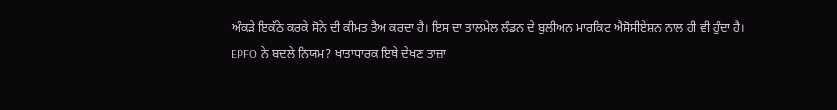ਅੰਕੜੇ ਇਕੱਠੇ ਕਰਕੇ ਸੋਨੇ ਦੀ ਕੀਮਤ ਤੈਅ ਕਰਦਾ ਹੈ। ਇਸ ਦਾ ਤਾਲਮੇਲ ਲੰਡਨ ਦੇ ਬੁਲੀਅਨ ਮਾਰਕਿਟ ਐਸੋਸੀਏਸ਼ਨ ਨਾਲ ਹੀ ਵੀ ਹੁੰਦਾ ਹੈ।
EPFO ਨੇ ਬਦਲੇ ਨਿਯਮ? ਖਾਤਾਧਾਰਕ ਇਥੇ ਦੇਖਣ ਤਾਜ਼ਾ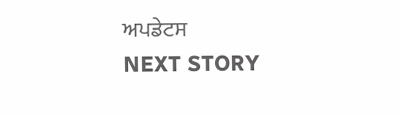ਅਪਡੇਟਸ
NEXT STORY